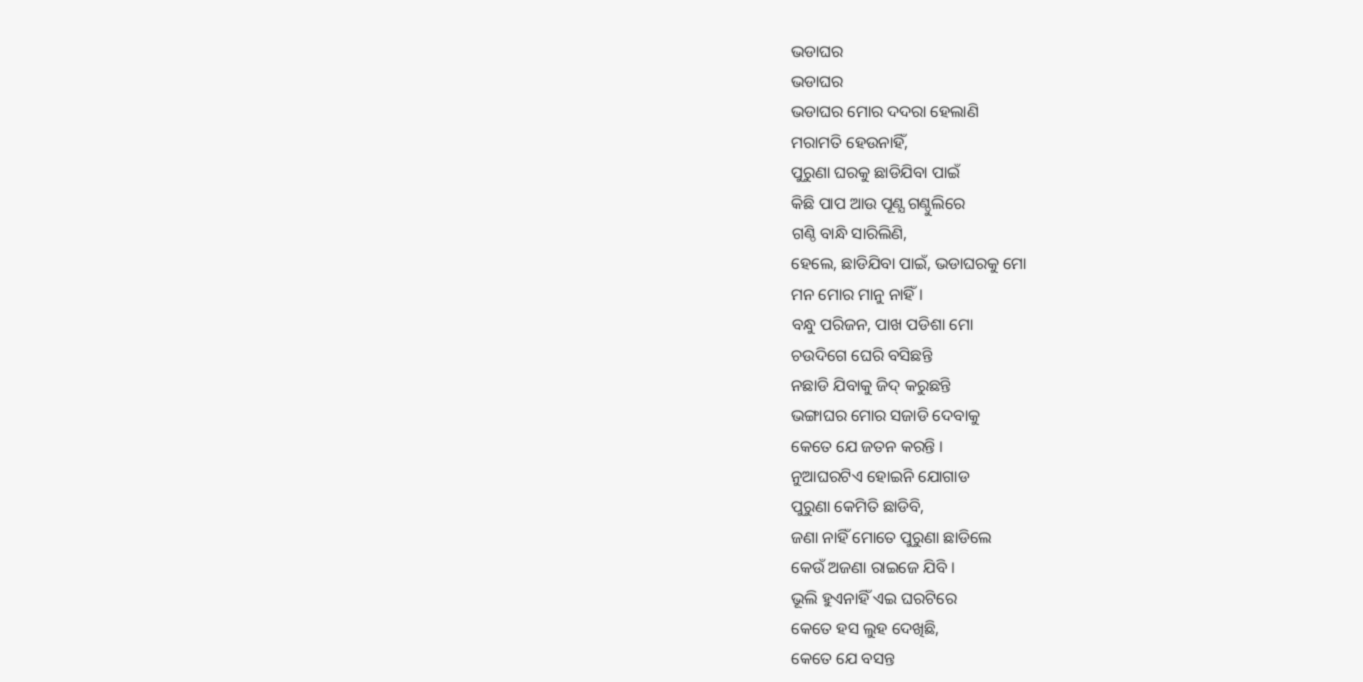ଭଡାଘର
ଭଡାଘର
ଭଡାଘର ମୋର ଦଦରା ହେଲାଣି
ମରାମତି ହେଉନାହିଁ,
ପୁରୁଣା ଘରକୁ ଛାଡିଯିବା ପାଇଁ
କିଛି ପାପ ଆଉ ପୂଣ୍ଯ ଗଣ୍ଠୁଲିରେ
ଗଣ୍ଠି ବାନ୍ଧି ସାରିଲିଣି,
ହେଲେ, ଛାଡିଯିବା ପାଇଁ, ଭଡାଘରକୁ ମୋ
ମନ ମୋର ମାନୁ ନାହିଁ ।
ବନ୍ଧୁ ପରିଜନ, ପାଖ ପଡିଶା ମୋ
ଚଉଦିଗେ ଘେରି ବସିଛନ୍ତି
ନଛାଡି ଯିବାକୁ ଜିଦ୍ କରୁଛନ୍ତି
ଭଙ୍ଗାଘର ମୋର ସଜାଡି ଦେବାକୁ
କେତେ ଯେ ଜତନ କରନ୍ତି ।
ନୁଆଘରଟିଏ ହୋଇନି ଯୋଗାଡ
ପୁରୁଣା କେମିତି ଛାଡିବି,
ଜଣା ନାହିଁ ମୋତେ ପୁରୁଣା ଛାଡିଲେ
କେଉଁ ଅଜଣା ରାଇଜେ ଯିବି ।
ଭୂଲି ହୁଏନାହିଁ ଏଇ ଘରଟିରେ
କେତେ ହସ ଲୁହ ଦେଖିଛି,
କେତେ ଯେ ବସନ୍ତ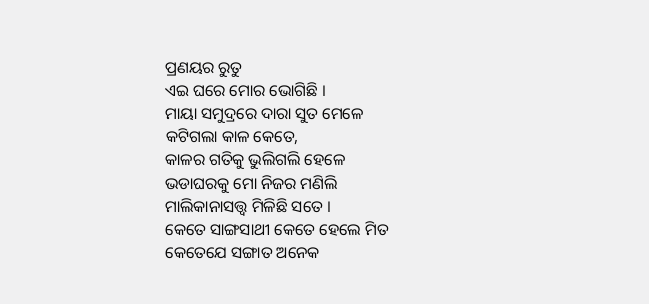ପ୍ରଣୟର ରୁତୁ
ଏଇ ଘରେ ମୋର ଭୋଗିଛି ।
ମାୟା ସମୁଦ୍ରରେ ଦାରା ସୁତ ମେଳେ
କଟିଗଲା କାଳ କେତେ,
କାଳର ଗତିକୁ ଭୁଲିଗଲି ହେଳେ
ଭଡାଘରକୁ ମୋ ନିଜର ମଣିଲି
ମାଲିକାନାସତ୍ତ୍ବ ମିଳିଛି ସତେ ।
କେତେ ସାଙ୍ଗସାଥୀ କେତେ ହେଲେ ମିତ
କେତେଯେ ସଙ୍ଗାତ ଅନେକ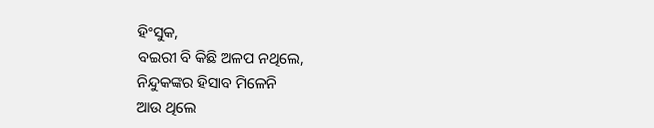ହିଂସୁକ,
ବଇରୀ ବି କିଛି ଅଳପ ନଥିଲେ,
ନିନ୍ଦୁକଙ୍କର ହିସାବ ମିଳେନି
ଆଉ ଥିଲେ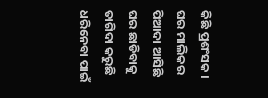କିଛି ପ୍ରଶଂସକ ।
ଘର ମାଲିକର ପିଆଦା ଆସିଛି
ଘର ଛାଡିବାକୁ ତାଗିଦା କରୁଛି
ଧରିନେବା ପାଇଁ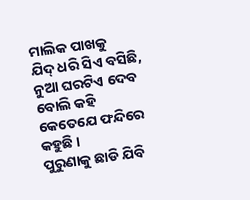ମାଲିକ ପାଖକୁ
ଯିଦ୍ ଧରି ସିଏ ବସିଛି,
ନୁଆ ଘରଟିଏ ଦେବ ବୋଲି କହି
କେତେଯେ ଫନ୍ଦିରେ କହୁଛି ।
ପୁରୁଣାକୁ ଛାଡି ଯିବି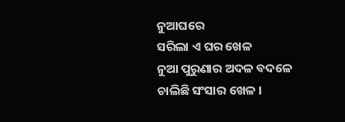ନୁଆଘରେ
ସରିଲା ଏ ଘର ଖେଳ
ନୁଆ ପୁରୁଣାର ଅଦଳ ବଦଳେ
ଚାଲିଛି ସଂସାର ଖେଳ ।